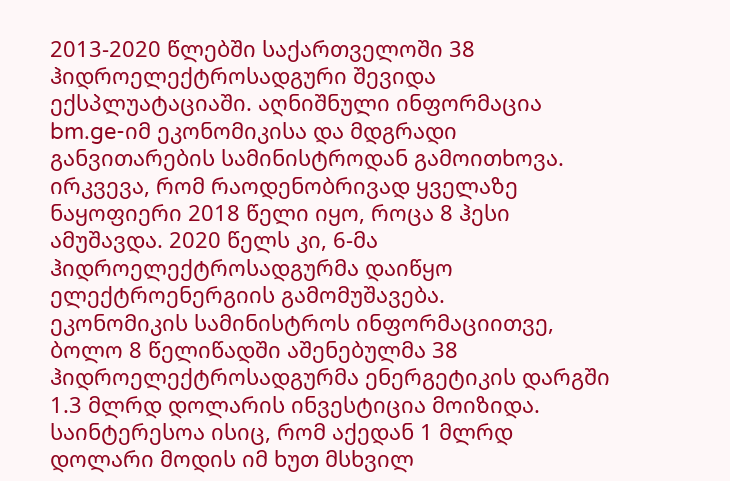2013-2020 წლებში საქართველოში 38 ჰიდროელექტროსადგური შევიდა ექსპლუატაციაში. აღნიშნული ინფორმაცია bm.ge-იმ ეკონომიკისა და მდგრადი განვითარების სამინისტროდან გამოითხოვა.
ირკვევა, რომ რაოდენობრივად ყველაზე ნაყოფიერი 2018 წელი იყო, როცა 8 ჰესი ამუშავდა. 2020 წელს კი, 6-მა ჰიდროელექტროსადგურმა დაიწყო ელექტროენერგიის გამომუშავება.
ეკონომიკის სამინისტროს ინფორმაციითვე, ბოლო 8 წელიწადში აშენებულმა 38 ჰიდროელექტროსადგურმა ენერგეტიკის დარგში 1.3 მლრდ დოლარის ინვესტიცია მოიზიდა.
საინტერესოა ისიც, რომ აქედან 1 მლრდ დოლარი მოდის იმ ხუთ მსხვილ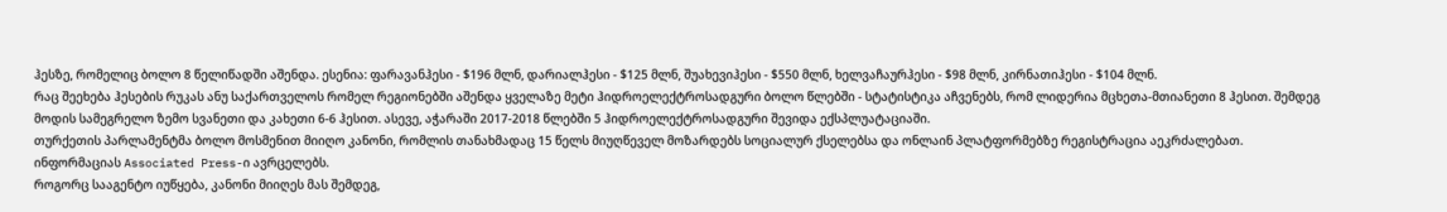ჰესზე, რომელიც ბოლო 8 წელიწადში აშენდა. ესენია: ფარავანჰესი - $196 მლნ, დარიალჰესი - $125 მლნ, შუახევიჰესი - $550 მლნ, ხელვაჩაურჰესი - $98 მლნ, კირნათიჰესი - $104 მლნ.
რაც შეეხება ჰესების რუკას ანუ საქართველოს რომელ რეგიონებში აშენდა ყველაზე მეტი ჰიდროელექტროსადგური ბოლო წლებში - სტატისტიკა აჩვენებს, რომ ლიდერია მცხეთა-მთიანეთი 8 ჰესით. შემდეგ მოდის სამეგრელო ზემო სვანეთი და კახეთი 6-6 ჰესით. ასევე, აჭარაში 2017-2018 წლებში 5 ჰიდროელექტროსადგური შევიდა ექსპლუატაციაში.
თურქეთის პარლამენტმა ბოლო მოსმენით მიიღო კანონი, რომლის თანახმადაც 15 წელს მიუღწეველ მოზარდებს სოციალურ ქსელებსა და ონლაინ პლატფორმებზე რეგისტრაცია აეკრძალებათ. ინფორმაციას Associated Press-ი ავრცელებს.
როგორც სააგენტო იუწყება, კანონი მიიღეს მას შემდეგ,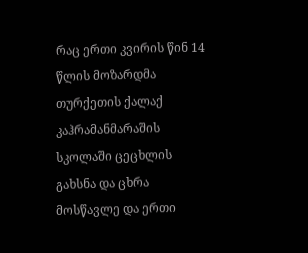რაც ერთი კვირის წინ 14 წლის მოზარდმა თურქეთის ქალაქ კაჰრამანმარაშის სკოლაში ცეცხლის გახსნა და ცხრა მოსწავლე და ერთი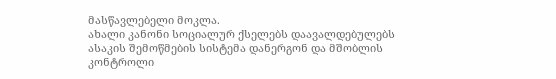მასწავლებელი მოკლა.
ახალი კანონი სოციალურ ქსელებს დაავალდებულებს ასაკის შემოწმების სისტემა დანერგონ და მშობლის კონტროლი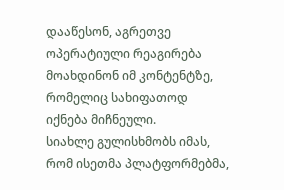დააწესონ, აგრეთვე ოპერატიული რეაგირება მოახდინონ იმ კონტენტზე, რომელიც სახიფათოდ იქნება მიჩნეული.
სიახლე გულისხმობს იმას, რომ ისეთმა პლატფორმებმა,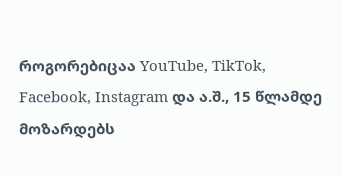როგორებიცაა YouTube, TikTok, Facebook, Instagram და ა.შ., 15 წლამდე მოზარდებს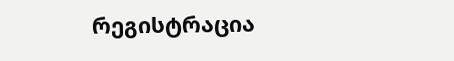რეგისტრაცია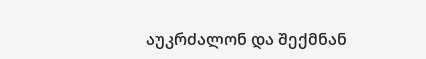აუკრძალონ და შექმნან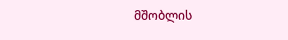მშობლის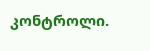კონტროლი.